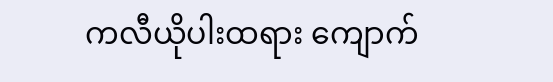ကလီယိုပါးထရား ကျောက်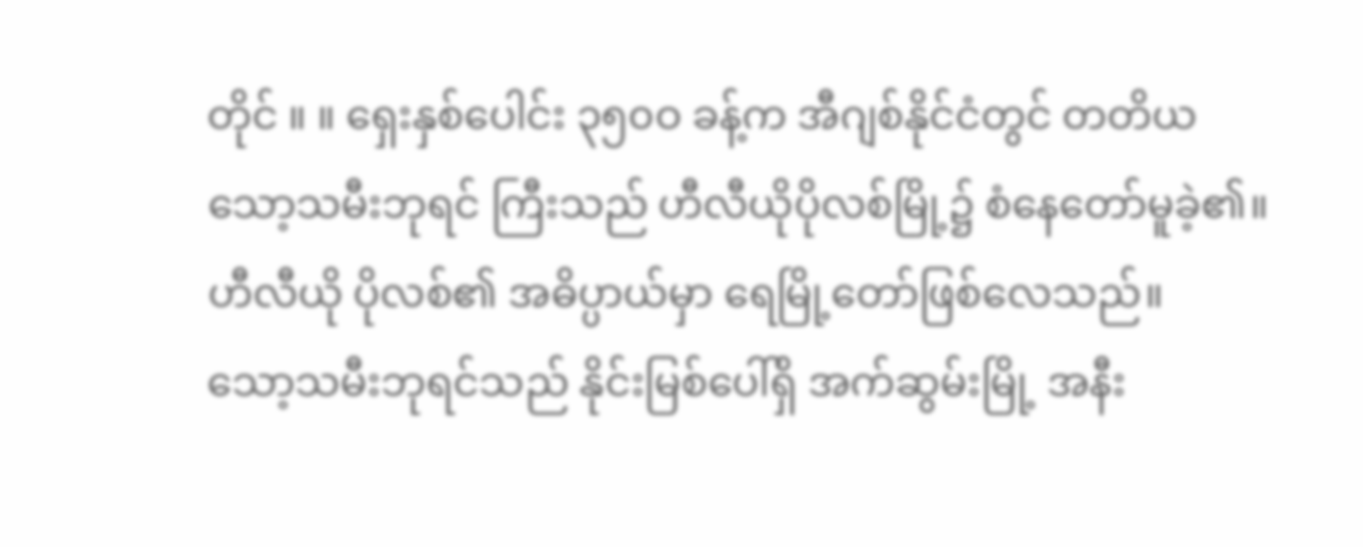တိုင် ။ ။ ရှေးနှစ်ပေါင်း ၃၅၀ဝ ခန့်က အီဂျစ်နိုင်ငံတွင် တတိယ သော့သမီးဘုရင် ကြီးသည် ဟီလီယိုပိုလစ်မြို့၌ စံနေတော်မူခဲ့၏။ ဟီလီယို ပိုလစ်၏ အဓိပ္ပာယ်မှာ ရေမြို့တော်ဖြစ်လေသည်။
သော့သမီးဘုရင်သည် နိုင်းမြစ်ပေါ်ရှိ အက်ဆွမ်းမြို့ အနီး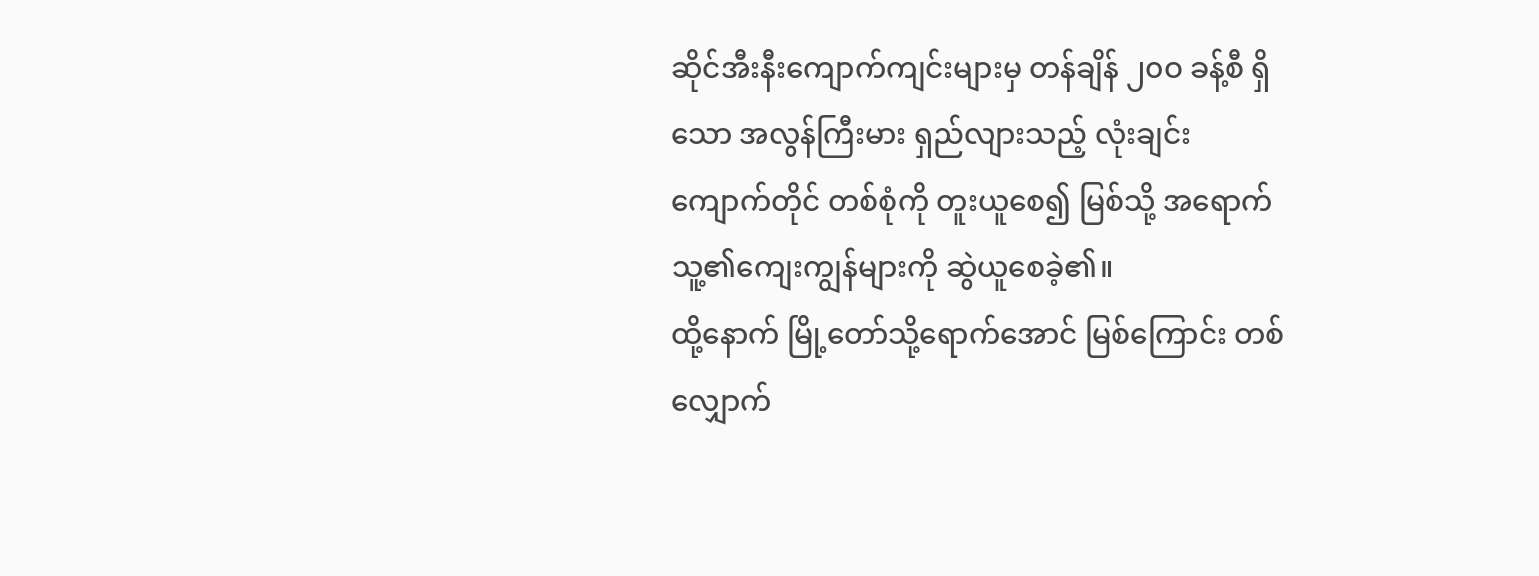ဆိုင်အီးနီးကျောက်ကျင်းများမှ တန်ချိန် ၂၀ဝ ခန့်စီ ရှိသော အလွန်ကြီးမား ရှည်လျားသည့် လုံးချင်း ကျောက်တိုင် တစ်စုံကို တူးယူစေ၍ မြစ်သို့ အရောက် သူ့၏ကျေးကျွန်များကို ဆွဲယူစေခဲ့၏။
ထို့နောက် မြို့တော်သို့ရောက်အောင် မြစ်ကြောင်း တစ်လျှောက်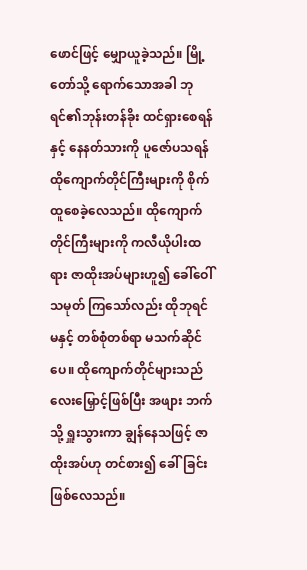ဖောင်ဖြင့် မျှောယူခဲ့သည်။ မြို့တော်သို့ ရောက်သောအခါ ဘုရင်၏ဘုန်းတန်ခိုး ထင်ရှားစေရန်နှင့် နေနတ်သားကို ပူဇော်ပသရန် ထိုကျောက်တိုင်ကြီးများကို စိုက်ထူစေခဲ့လေသည်။ ထိုကျောက်တိုင်ကြီးများကို ကလီယိုပါးထရား ဇာထိုးအပ်များဟူ၍ ခေါ်ဝေါ်သမုတ် ကြသော်လည်း ထိုဘုရင်မနှင့် တစ်စုံတစ်ရာ မသက်ဆိုင် ပေ။ ထိုကျောက်တိုင်များသည် လေးမြှောင့်ဖြစ်ပြီး အဖျား ဘက်သို့ ရှူးသွားကာ ချွန်နေသဖြင့် ဇာထိုးအပ်ဟု တင်စား၍ ခေါ်ခြင်း ဖြစ်လေသည်။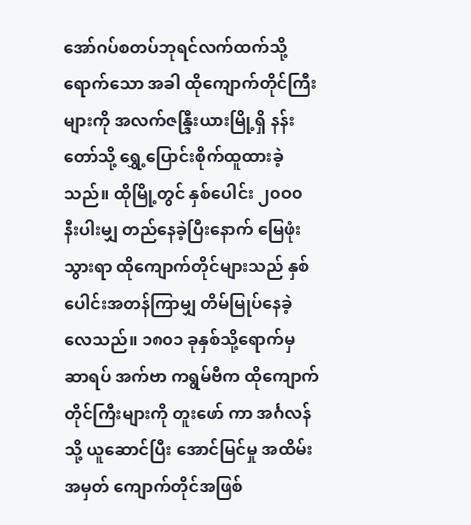အော်ဂပ်စတပ်ဘုရင်လက်ထက်သို့ ရောက်သော အခါ ထိုကျောက်တိုင်ကြီးများကို အလက်ဇန္ဒြီးယားမြို့ရှိ နန်းတော်သို့ ရွှေ့ပြောင်းစိုက်ထူထားခဲ့သည်။ ထိုမြို့တွင် နှစ်ပေါင်း ၂၀ဝ၀ နီးပါးမျှ တည်နေခဲ့ပြီးနောက် မြေဖုံး သွားရာ ထိုကျောက်တိုင်များသည် နှစ်ပေါင်းအတန်ကြာမျှ တိမ်မြုပ်နေခဲ့လေသည်။ ၁၈၀၁ ခုနှစ်သို့ရောက်မှ ဆာရပ် အက်ဗာ ကရွမ်ဗီက ထိုကျောက်တိုင်ကြီးများကို တူးဖော် ကာ အင်္ဂလန်သို့ ယူဆောင်ပြီး အောင်မြင်မှု အထိမ်း အမှတ် ကျောက်တိုင်အဖြစ်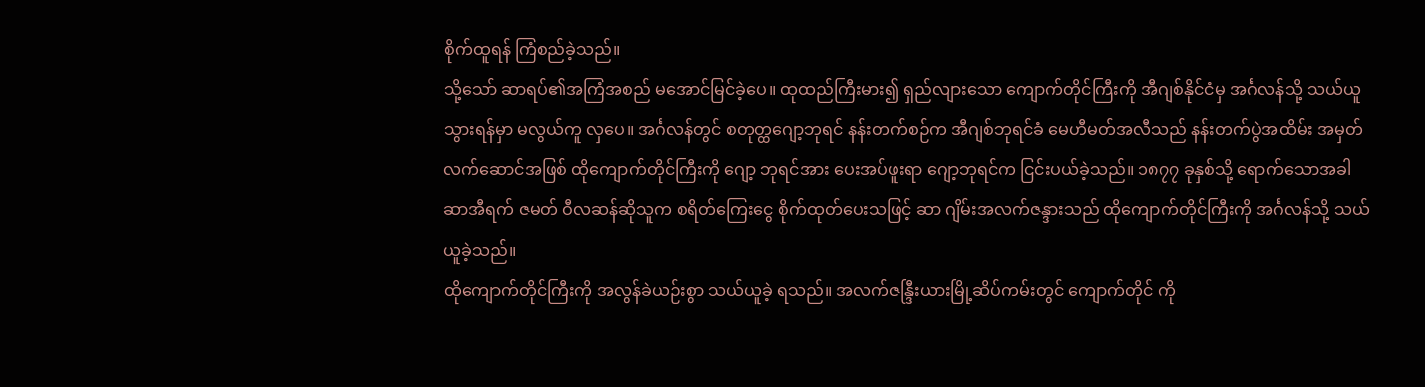စိုက်ထူရန် ကြံစည်ခဲ့သည်။
သို့သော် ဆာရပ်၏အကြံအစည် မအောင်မြင်ခဲ့ပေ။ ထုထည်ကြီးမား၍ ရှည်လျားသော ကျောက်တိုင်ကြီးကို အီဂျစ်နိုင်ငံမှ အင်္ဂလန်သို့ သယ်ယူသွားရန်မှာ မလွယ်ကူ လှပေ။ အင်္ဂလန်တွင် စတုတ္ထဂျော့ဘုရင် နန်းတက်စဉ်က အီဂျစ်ဘုရင်ခံ မေဟီမတ်အလီသည် နန်းတက်ပွဲအထိမ်း အမှတ် လက်ဆောင်အဖြစ် ထိုကျောက်တိုင်ကြီးကို ဂျော့ ဘုရင်အား ပေးအပ်ဖူးရာ ဂျော့ဘုရင်က ငြင်းပယ်ခဲ့သည်။ ၁၈၇၇ ခုနှစ်သို့ ရောက်သောအခါ ဆာအီရက် ဇမတ် ဝီလဆန်ဆိုသူက စရိတ်ကြေးငွေ စိုက်ထုတ်ပေးသဖြင့် ဆာ ဂျိမ်းအလက်ဇန္ဒားသည် ထိုကျောက်တိုင်ကြီးကို အင်္ဂလန်သို့ သယ်ယူခဲ့သည်။
ထိုကျောက်တိုင်ကြီးကို အလွန်ခဲယဉ်းစွာ သယ်ယူခဲ့ ရသည်။ အလက်ဇန္ဒြီးယားမြို့ဆိပ်ကမ်းတွင် ကျောက်တိုင် ကို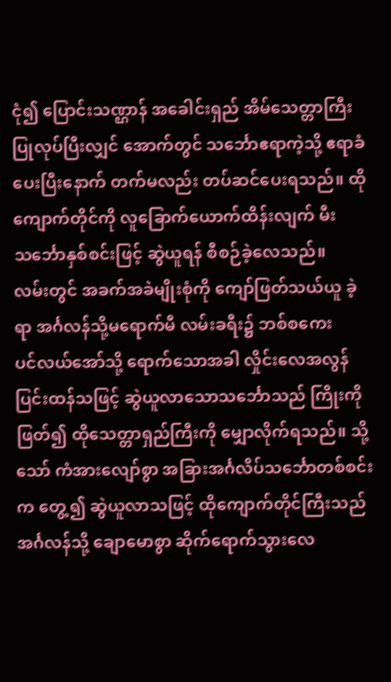ငုံ၍ ပြောင်းသဏ္ဌာန် အခေါင်းရှည် အိမ်သေတ္တာကြီး ပြုလုပ်ပြီးလျှင် အောက်တွင် သင်္ဘောဧရာကဲ့သို့ ဧရာခံ ပေးပြီးနောက် တက်မလည်း တပ်ဆင်ပေးရသည်။ ထို ကျောက်တိုင်ကို လူခြောက်ယောက်ထိန်းလျက် မီး သင်္ဘောနှစ်စင်းဖြင့် ဆွဲယူရန် စီစဉ်ခဲ့လေသည်။
လမ်းတွင် အခက်အခဲမျိုးစုံကို ကျော်ဖြတ်သယ်ယူ ခဲ့ရာ အင်္ဂလန်သို့မရောက်မီ လမ်းခရီး၌ ဘစ်စကေး
ပင်လယ်အော်သို့ ရောက်သောအခါ လှိုင်းလေအလွန် ပြင်းထန်သဖြင့် ဆွဲယူလာသောသင်္ဘောသည် ကြိုးကို ဖြတ်၍ ထိုသေတ္တာရှည်ကြီးကို မျှောလိုက်ရသည်။ သို့သော် ကံအားလျော်စွာ အခြားအင်္ဂလိပ်သင်္ဘောတစ်စင်း က တွေ့၍ ဆွဲယူလာသဖြင့် ထိုကျောက်တိုင်ကြီးသည် အင်္ဂလန်သို့ ချောမောစွာ ဆိုက်ရောက်သွားလေ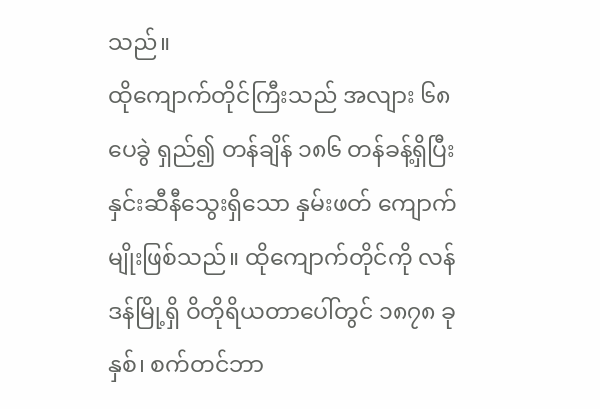သည်။
ထိုကျောက်တိုင်ကြီးသည် အလျား ၆၈ ပေခွဲ ရှည်၍ တန်ချိန် ၁၈၆ တန်ခန့်ရှိပြီး နှင်းဆီနီသွေးရှိသော နှမ်းဖတ် ကျောက်မျိုးဖြစ်သည်။ ထိုကျောက်တိုင်ကို လန်ဒန်မြို့ရှိ ဝိတိုရိယတာပေါ်တွင် ၁၈၇၈ ခုနှစ်၊ စက်တင်ဘာ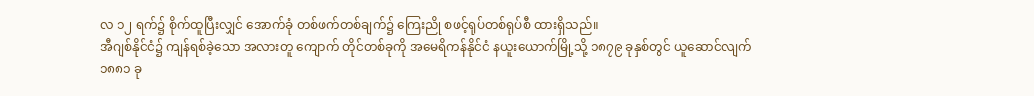လ ၁၂ ရက်၌ စိုက်ထူပြီးလျှင် အောက်ခုံ တစ်ဖက်တစ်ချက်၌ ကြေးညို စဖင့်ရုပ်တစ်ရုပ်စီ ထားရှိသည်။
အီဂျစ်နိုင်ငံ၌ ကျန်ရစ်ခဲ့သော အလားတူ ကျောက် တိုင်တစ်ခုကို အမေရိကန်နိုင်ငံ နယူးယောက်မြို့သို့ ၁၈၇၉ ခုနှစ်တွင် ယူဆောင်လျက် ၁၈၈၁ ခု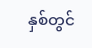နှစ်တွင်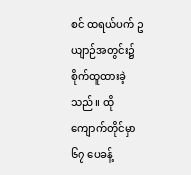စင် ထရယ်ပက် ဥယျာဉ်အတွင်း၌ စိုက်ထူထားခဲ့သည်။ ထို ကျောက်တိုင်မှာ ၆၇ ပေခန့်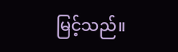မြင့်သည်။